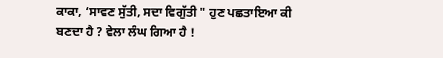ਕਾਕਾ, ‘ਸਾਵਣ ਸੁੱਤੀ, ਸਦਾ ਵਿਗੁੱਤੀ " ਹੁਣ ਪਛਤਾਇਆ ਕੀ ਬਣਦਾ ਹੈ ? ਵੇਲਾ ਲੰਘ ਗਿਆ ਹੈ !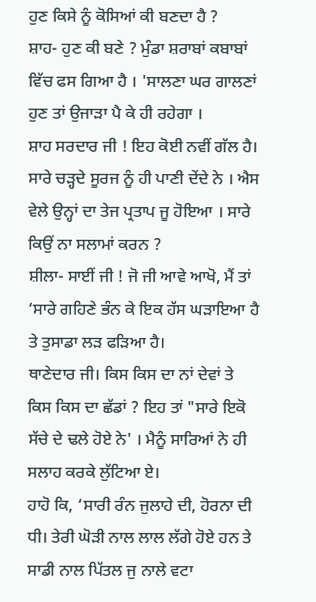ਹੁਣ ਕਿਸੇ ਨੂੰ ਕੋਸਿਆਂ ਕੀ ਬਣਦਾ ਹੈ ?
ਸ਼ਾਹ- ਹੁਣ ਕੀ ਬਣੇ ? ਮੁੰਡਾ ਸ਼ਰਾਬਾਂ ਕਬਾਬਾਂ ਵਿੱਚ ਫਸ ਗਿਆ ਹੈ । 'ਸਾਲਣਾ ਘਰ ਗਾਲਣਾਂ ਹੁਣ ਤਾਂ ਉਜਾੜਾ ਪੈ ਕੇ ਹੀ ਰਹੇਗਾ ।
ਸ਼ਾਹ ਸਰਦਾਰ ਜੀ ! ਇਹ ਕੋਈ ਨਵੀਂ ਗੱਲ ਹੈ। ਸਾਰੇ ਚੜ੍ਹਦੇ ਸੂਰਜ ਨੂੰ ਹੀ ਪਾਣੀ ਦੇਂਦੇ ਨੇ । ਐਸ ਵੇਲੇ ਉਨ੍ਹਾਂ ਦਾ ਤੇਜ ਪ੍ਰਤਾਪ ਜੂ ਹੋਇਆ । ਸਾਰੇ ਕਿਉਂ ਨਾ ਸਲਾਮਾਂ ਕਰਨ ?
ਸ਼ੀਲਾ- ਸਾਈਂ ਜੀ ! ਜੋ ਜੀ ਆਵੇ ਆਖੋ, ਮੈਂ ਤਾਂ ‘ਸਾਰੇ ਗਹਿਣੇ ਭੰਨ ਕੇ ਇਕ ਹੱਸ ਘੜਾਇਆ ਹੈ ਤੇ ਤੁਸਾਡਾ ਲੜ ਫੜਿਆ ਹੈ।
ਥਾਣੇਦਾਰ ਜੀ। ਕਿਸ ਕਿਸ ਦਾ ਨਾਂ ਦੇਵਾਂ ਤੇ ਕਿਸ ਕਿਸ ਦਾ ਛੱਡਾਂ ? ਇਹ ਤਾਂ "ਸਾਰੇ ਇਕੋ ਸੱਚੇ ਦੇ ਢਲੇ ਹੋਏ ਨੇ' । ਮੈਨੂੰ ਸਾਰਿਆਂ ਨੇ ਹੀ ਸਲਾਹ ਕਰਕੇ ਲੁੱਟਿਆ ਏ।
ਹਾਹੋ ਕਿ, ‘ਸਾਰੀ ਰੰਨ ਜੁਲਾਹੇ ਦੀ, ਹੋਰਨਾ ਦੀ ਧੀ। ਤੇਰੀ ਘੋੜੀ ਨਾਲ ਲਾਲ ਲੱਗੇ ਹੋਏ ਹਨ ਤੇ ਸਾਡੀ ਨਾਲ ਪਿੱਤਲ ਜੁ ਨਾਲੇ ਵਟਾ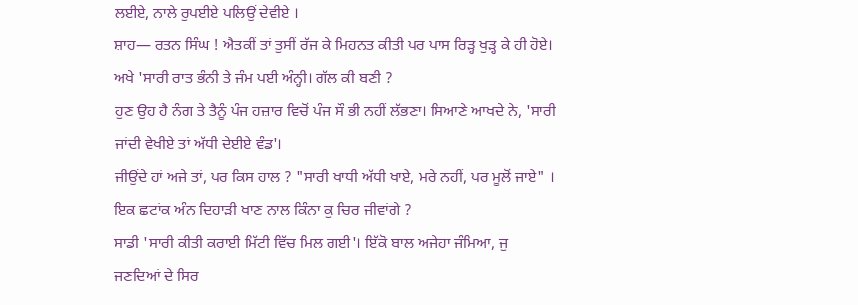ਲਈਏ, ਨਾਲੇ ਰੁਪਈਏ ਪਲਿਉਂ ਦੇਵੀਏ ।
ਸ਼ਾਹ— ਰਤਨ ਸਿੰਘ ! ਐਤਕੀਂ ਤਾਂ ਤੁਸੀਂ ਰੱਜ ਕੇ ਮਿਹਨਤ ਕੀਤੀ ਪਰ ਪਾਸ ਰਿੜ੍ਹ ਖੁੜ੍ਹ ਕੇ ਹੀ ਹੋਏ। ਅਖੇ 'ਸਾਰੀ ਰਾਤ ਭੰਨੀ ਤੇ ਜੰਮ ਪਈ ਅੰਨ੍ਹੀ। ਗੱਲ ਕੀ ਬਣੀ ?
ਹੁਣ ਉਹ ਹੈ ਨੰਗ ਤੇ ਤੈਨੂੰ ਪੰਜ ਹਜ਼ਾਰ ਵਿਚੋਂ ਪੰਜ ਸੌ ਭੀ ਨਹੀਂ ਲੱਭਣਾ। ਸਿਆਣੇ ਆਖਦੇ ਨੇ, 'ਸਾਰੀ ਜਾਂਦੀ ਵੇਖੀਏ ਤਾਂ ਅੱਧੀ ਦੇਈਏ ਵੰਡ'।
ਜੀਉਂਦੇ ਹਾਂ ਅਜੇ ਤਾਂ, ਪਰ ਕਿਸ ਹਾਲ ? "ਸਾਰੀ ਖਾਧੀ ਅੱਧੀ ਖਾਏ, ਮਰੇ ਨਹੀਂ, ਪਰ ਮੂਲੋਂ ਜਾਏ" । ਇਕ ਛਟਾਂਕ ਅੰਨ ਦਿਹਾੜੀ ਖਾਣ ਨਾਲ ਕਿੰਨਾ ਕੁ ਚਿਰ ਜੀਵਾਂਗੇ ?
ਸਾਡੀ 'ਸਾਰੀ ਕੀਤੀ ਕਰਾਈ ਮਿੱਟੀ ਵਿੱਚ ਮਿਲ ਗਈ'। ਇੱਕੋ ਬਾਲ ਅਜੇਹਾ ਜੰਮਿਆ, ਜੁ ਜਣਦਿਆਂ ਦੇ ਸਿਰ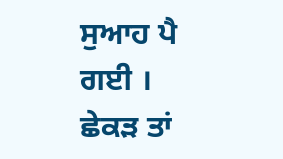ਸੁਆਹ ਪੈ ਗਈ ।
ਛੇਕੜ ਤਾਂ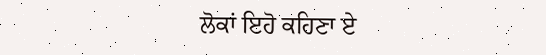ਲੋਕਾਂ ਇਹੋ ਕਹਿਣਾ ਏ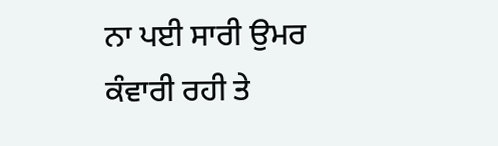ਨਾ ਪਈ ਸਾਰੀ ਉਮਰ ਕੰਵਾਰੀ ਰਹੀ ਤੇ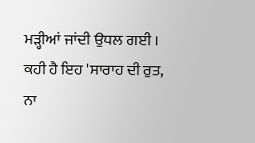ਮੜ੍ਹੀਆਂ ਜਾਂਦੀ ਉਧਲ ਗਈ ।
ਕਹੀ ਹੈ ਇਹ 'ਸਾਰਾਹ ਦੀ ਰੁਤ, ਨਾ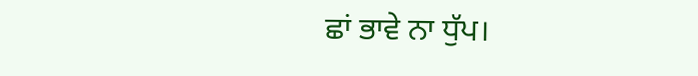ਛਾਂ ਭਾਵੇ ਨਾ ਧੁੱਪ।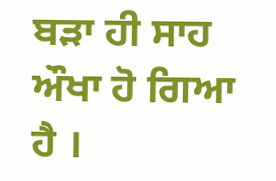ਬੜਾ ਹੀ ਸਾਹ ਔਖਾ ਹੋ ਗਿਆ ਹੈ ।